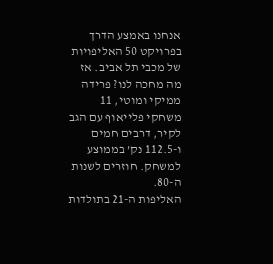אנחנו באמצע הדרך בפרויקט 50 האליפויות של מכבי תל אביב. אז מה מחכה לנו? פרידה ממיקי ומוטי, 11 משחקי פלייאוף עם הגב לקיר, דרבים חמים ו-112.5 נק’ בממוצע למשחק. חוזרים לשנות ה-80.
האליפות ה-21 בתולדות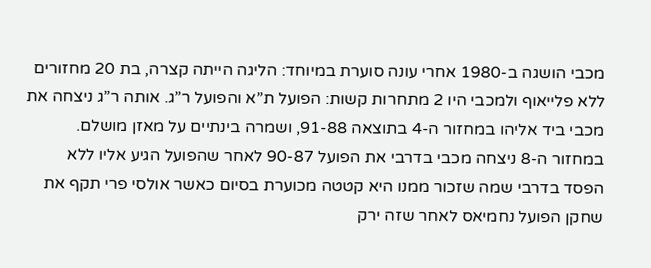מכבי הושגה ב-1980 אחרי עונה סוערת במיוחד: הליגה הייתה קצרה, בת 20 מחזורים ללא פלייאוף ולמכבי היו 2 מתחרות קשות: הפועל ת”א והפועל ר”ג. אותה ר”ג ניצחה את מכבי ביד אליהו במחזור ה-4 בתוצאה 91-88, ושמרה בינתיים על מאזן מושלם. במחזור ה-8 ניצחה מכבי בדרבי את הפועל 90-87 לאחר שהפועל הגיע אליו ללא הפסד בדרבי שמה שזכור ממנו היא קטטה מכוערת בסיום כאשר אולסי פרי תקף את שחקן הפועל נחמיאס לאחר שזה ירק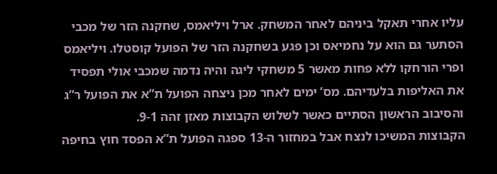עליו אחרי תאקל ביניהם לאחר המשחק. ארל ויליאמס, שחקנה הזר של מכבי הסתער גם הוא על נחמיאס וכן פגע בשחקנה הזר של הפועל קוסטלו. ויליאמס ופרי הורחקו ללא פחות מאשר 5 משחקי ליגה והיה נדמה שמכבי אולי תפסיד את האליפות בלעדיהם. מס’ ימים לאחר מכן ניצחה הפועל ת”א את הפועל ר”ג והסיבוב הראשון הסתיים כאשר לשלוש הקבוצות מאזן זהה 9-1.
הקבוצות המשיכו לנצח אבל במחזור ה-13 ספגה הפועל ת”א הפסד חוץ בחיפה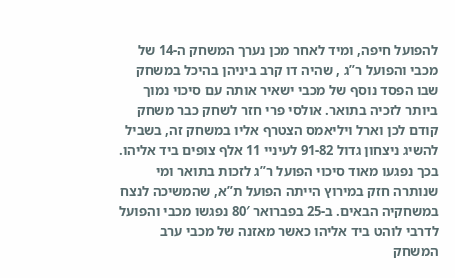להפועל חיפה, ומיד לאחר מכן נערך המשחק ה-14 של מכבי והפועל ר”ג , שהיה דו קרב ביניהן בהיכל במשחק שבו הפסד נוסף של מכבי ישאיר אותה עם סיכוי נמוך ביותר לזכיה בתואר. אולסי פרי חזר לשחק כבר משחק קודם לכן וארל ויליאמס הצטרף אליו במשחק זה, בשביל להשיג ניצחון גדול 91-82 לעיניי 11 אלף צופים ביד אליהו. בכך נפגעו מאוד סיכוי הפועל ר”ג לזכות בתואר ומי שנותרה חזק במירוץ הייתה הפועל ת”א, שהמשיכה לנצח במשחקיה הבאים. ב-25 בפברואר 80′ נפגשו מכבי והפועל לדרבי לוהט ביד אליהו כאשר מאזנה של מכבי ערב המשחק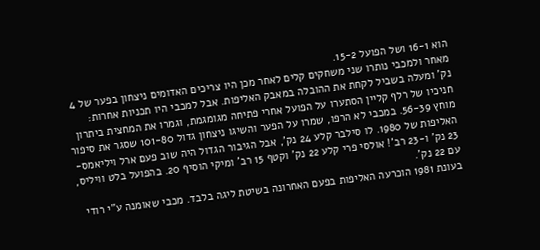הוא 16-1 ושל הפועל 15-2.
מאחר ולמכבי נותרו שני משחקים קלים לאחר מכן היו צריכים האדומים ניצחון בפער של 4 נק’ ומעלה בשביל לקחת את ההובלה במאבק האליפות. אבל למכבי היו תכניות אחרות: חניכיו של רלף קליין הסתערו על הפועל אחרי פתיחה מגומגמת, וגמרו את המחצית ביתרון מוחץ 56-39. במכבי לא הרפו, שמרו על הפער והשיגו ניצחון גדול 101-80 שסגר את סיפור האליפות של 1980. לו סילבר קלע 24 נק’, אבל הגיבור הגדול היה שוב פעם ארל ויליאמס- 23 נק’ ו-23 רב’! אולסי פרי קלע 22 נק’ וקטף 15 רב’ ומיקי הוסיף 20. בהפועל בלט וויליס, עם 22 נק’.
בעונת 1981 הוכרעה האליפות בפעם האחרונה בשיטת ליגה בלבד. מכבי שאומנה ע”י רודי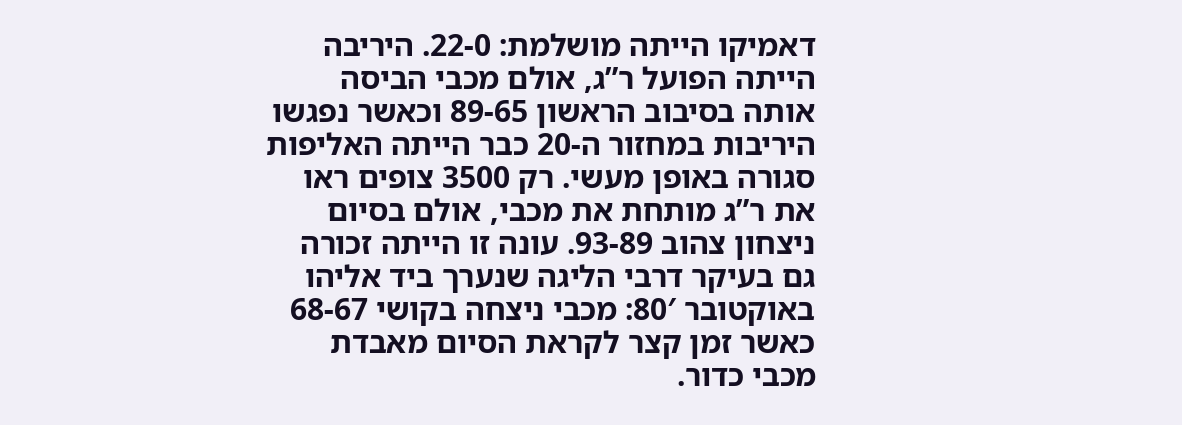דאמיקו הייתה מושלמת: 22-0. היריבה הייתה הפועל ר”ג, אולם מכבי הביסה אותה בסיבוב הראשון 89-65 וכאשר נפגשו היריבות במחזור ה-20 כבר הייתה האליפות סגורה באופן מעשי. רק 3500 צופים ראו את ר”ג מותחת את מכבי, אולם בסיום ניצחון צהוב 93-89. עונה זו הייתה זכורה גם בעיקר דרבי הליגה שנערך ביד אליהו באוקטובר 80′: מכבי ניצחה בקושי 68-67 כאשר זמן קצר לקראת הסיום מאבדת מכבי כדור.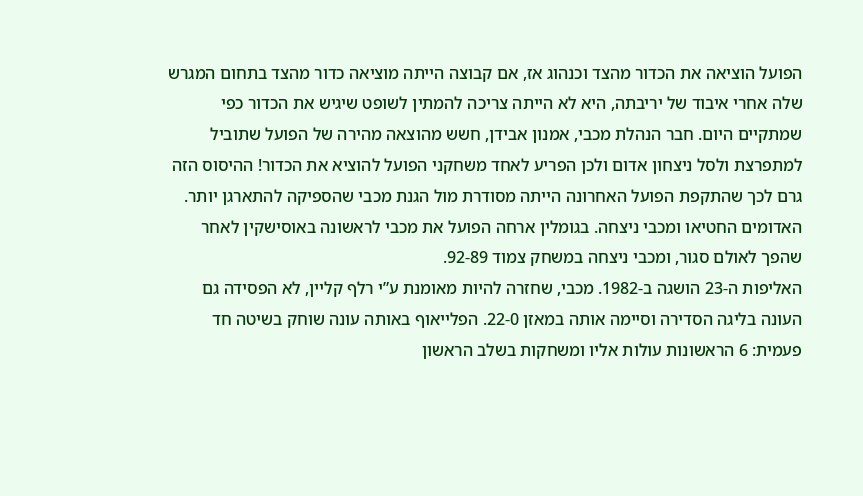הפועל הוציאה את הכדור מהצד וכנהוג אז, אם קבוצה הייתה מוציאה כדור מהצד בתחום המגרש שלה אחרי איבוד של יריבתה, היא לא הייתה צריכה להמתין לשופט שיגיש את הכדור כפי שמתקיים היום. חבר הנהלת מכבי, אמנון אבידן, חשש מהוצאה מהירה של הפועל שתוביל למתפרצת ולסל ניצחון אדום ולכן הפריע לאחד משחקני הפועל להוציא את הכדור! ההיסוס הזה גרם לכך שהתקפת הפועל האחרונה הייתה מסודרת מול הגנת מכבי שהספיקה להתארגן יותר. האדומים החטיאו ומכבי ניצחה. בגומלין ארחה הפועל את מכבי לראשונה באוסישקין לאחר שהפך לאולם סגור, ומכבי ניצחה במשחק צמוד 92-89.
האליפות ה-23 הושגה ב-1982. מכבי, שחזרה להיות מאומנת ע”י רלף קליין, לא הפסידה גם העונה בליגה הסדירה וסיימה אותה במאזן 22-0. הפלייאוף באותה עונה שוחק בשיטה חד פעמית: 6 הראשונות עולות אליו ומשחקות בשלב הראשון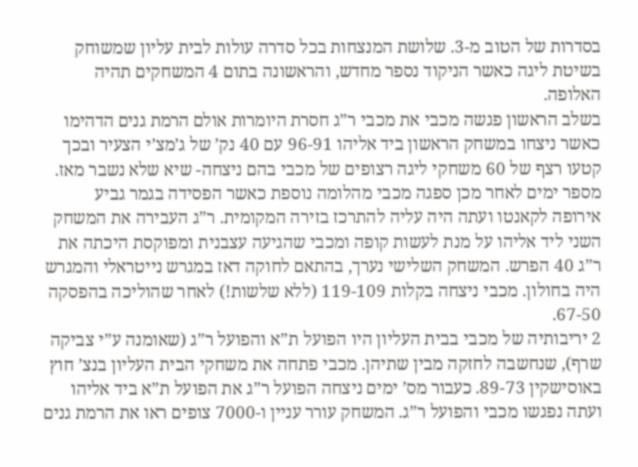בסדרות של הטוב מ-3. שלושת המנצחות בכל סדרה עולות לבית עליון שמשוחק בשיטת ליגה כאשר הניקוד נספר מחדש, והראשונה בתום 4 המשחקים תהיה האלופה.
בשלב הראשון פגשה מכבי את מכבי ר”ג חסרת היומרות אולם הרמת גנים הדהימו כאשר ניצחו במשחק הראשון ביד אליהו 96-91 עם 40 נק’ של ג’מצ’י הצעיר ובכך קטעו רצף של 60 משחקי ליגה רצופים של מכבי בהם ניצחה- שיא שלא נשבר מאז. מספר ימים לאחר מכן ספגה מכבי מהלומה נוספת כאשר הפסידה בגמר גביע אירופה לקאנטו ועתה היה עליה להתרכז בזירה המקומית. ר”ג העבירה את המשחק השני ליד אליהו על מנת לעשות קופה ומכבי שהגיעה עצבנית ומפוקסת היכתה את ר”ג 40 הפרש. המשחק השלישי נערך, בהתאם לחוקה דאז במגרש נייטראלי והמגרש היה בחולון. מכבי ניצחה בקלות 119-109 (ללא שלשות!) לאחר שהוליכה בהפסקה 67-50.
2 יריבותיה של מכבי בבית העליון היו הפועל ת”א והפועל ר”ג (שאומנה ע”י צביקה שרף), שנחשבה לחזקה מבין שתיהן. מכבי פתחה את משחקי הבית העליון בנצ’ חוץ באוסישקין 89-73. כעבור מס’ ימים ניצחה הפועל ר”ג את הפועל ת”א ביד אליהו ועתה נפגשו מכבי והפועל ר”ג. המשחק עורר עניין ו-7000 צופים ראו את הרמת גנים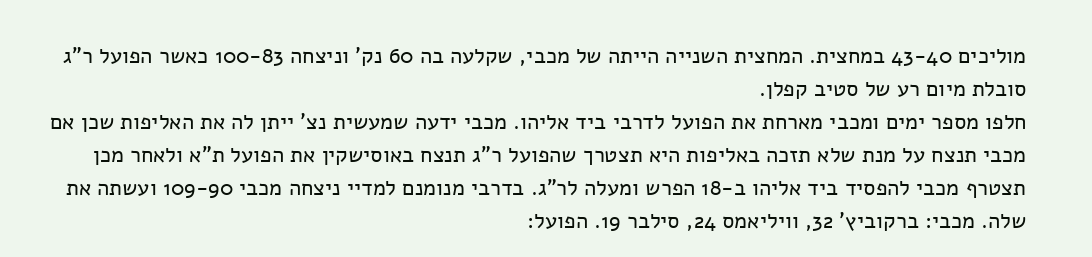מוליכים 43-40 במחצית. המחצית השנייה הייתה של מכבי, שקלעה בה 60 נק’ וניצחה 100-83 כאשר הפועל ר”ג סובלת מיום רע של סטיב קפלן.
חלפו מספר ימים ומכבי מארחת את הפועל לדרבי ביד אליהו. מכבי ידעה שמעשית נצ’ ייתן לה את האליפות שכן אם מכבי תנצח על מנת שלא תזכה באליפות היא תצטרך שהפועל ר”ג תנצח באוסישקין את הפועל ת”א ולאחר מכן תצטרף מכבי להפסיד ביד אליהו ב-18 הפרש ומעלה לר”ג. בדרבי מנומנם למדיי ניצחה מכבי 109-90 ועשתה את שלה. מכבי: ברקוביץ’ 32, וויליאמס 24, סילבר 19. הפועל: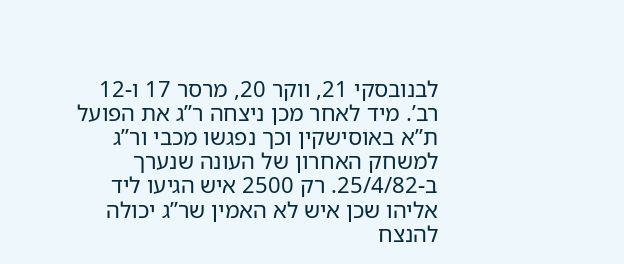לבנובסקי 21, ווקר 20, מרסר 17 ו-12 רב’. מיד לאחר מכן ניצחה ר”ג את הפועל ת”א באוסישקין וכך נפגשו מכבי ור”ג למשחק האחרון של העונה שנערך ב-25/4/82. רק 2500 איש הגיעו ליד אליהו שכן איש לא האמין שר”ג יכולה להנצח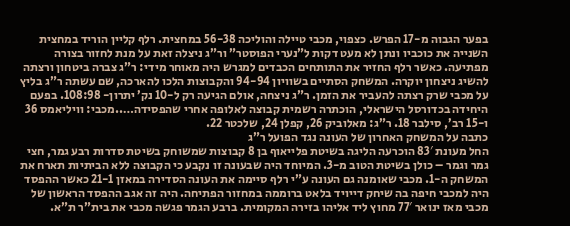בפער הגבוה מ-17 הפרש. כצפוי, מכבי טיילה והוליכה 56-38 במחצית. רלף קליין הוריד במחצית השנייה את כוכביו ונתן לא מעט דקות ל”נערי הפוסטר” ור”ג ניצלה זאת על מנת לחזור בצורה מפתיעה. כאשר רלף החזיר את התותחים הכבדים למגרש היה מאוחר מידי: ר”ג צברה ביטחון ורצתה להשיג ניצחון יוקרה. המשחק הסתיים בשוויון 94-94 והקבוצות הלכו להארכה, שם עשתה ר”ג בליץ על מכבי שרק רצתה להעביר את הזמן. ר”ג ניצחה, אולם הגיעה רק ל-10 נק’ יתרון- 108:98. בפעם היחידה בכדורסל הישראלי, הוכתרה רשמית קבוצה לאלופה אחרי שהפסידה…..מכבי: וויליאמס 36 ו-15 רב’, סילבר 18. ר”ג: מאלוביק 26, קפלן 24, שלכטר 22.
כתבה על המשחק האחרון של העונה נגד הפועל ר”ג
החל מעונת 83′ הוכרעה הליגה בשיטת פלייאוף בן 8 קבוצות שמשוחק בשיטת סדרות רבע גמר, חצי גמר וגמר – כולן בשיטת הטוב מ-3. המיוחד היה שבעונה זו נקבע כי הקבוצה ללא הביתיות תארח את המשחק ה-1. מכבי שאומנה גם העונה ע”י רלף סיימה את העונה הסדירה במאזן 21-1 כאשר ההפסד היה למכבי חיפה בה שיחק דייויד בלאט ברוממה במחזור הפתיחה. היה זה אגב ההפסד הראשון של מכבי מאז ינואר 77′ מחוץ ליד אליהו בזירה המקומית. ברבע הגמר פגשה מכבי את בית”ר ת”א.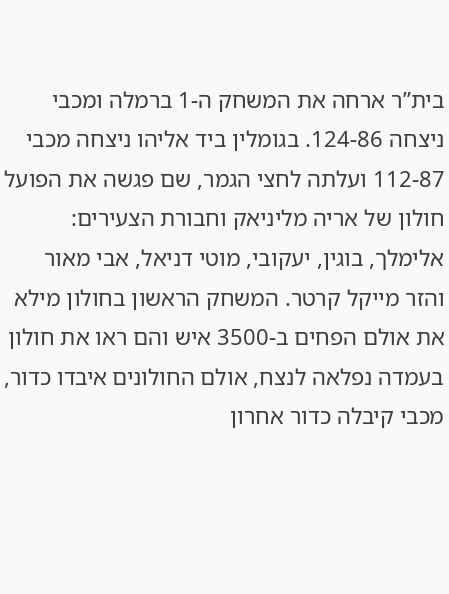בית”ר ארחה את המשחק ה-1 ברמלה ומכבי ניצחה 124-86. בגומלין ביד אליהו ניצחה מכבי 112-87 ועלתה לחצי הגמר, שם פגשה את הפועל חולון של אריה מליניאק וחבורת הצעירים: אלימלך, בוגין, יעקובי, מוטי דניאל, אבי מאור והזר מייקל קרטר. המשחק הראשון בחולון מילא את אולם הפחים ב-3500 איש והם ראו את חולון בעמדה נפלאה לנצח, אולם החולונים איבדו כדור, מכבי קיבלה כדור אחרון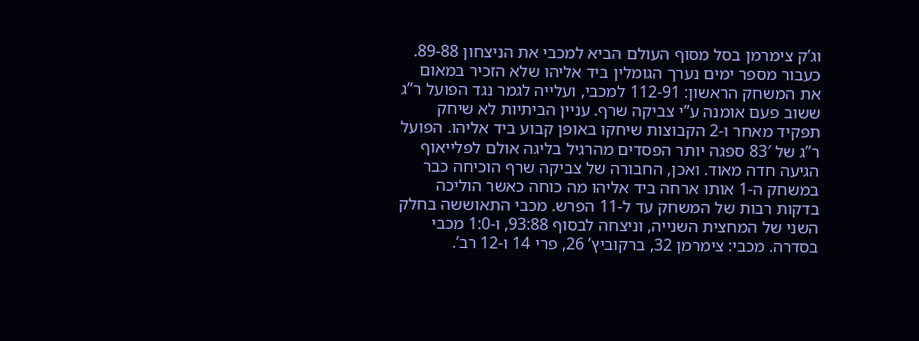וג’ק צימרמן בסל מסוף העולם הביא למכבי את הניצחון 89-88.
כעבור מספר ימים נערך הגומלין ביד אליהו שלא הזכיר במאום את המשחק הראשון: 112-91 למכבי, ועלייה לגמר נגד הפועל ר”ג ששוב פעם אומנה ע”י צביקה שרף. עניין הביתיות לא שיחק תפקיד מאחר ו-2 הקבוצות שיחקו באופן קבוע ביד אליהו. הפועל ר”ג של 83′ ספגה יותר הפסדים מהרגיל בליגה אולם לפלייאוף הגיעה חדה מאוד. ואכן, החבורה של צביקה שרף הוכיחה כבר במשחק ה-1 אותו ארחה ביד אליהו מה כוחה כאשר הוליכה בדקות רבות של המשחק עד ל-11 הפרש. מכבי התאוששה בחלק השני של המחצית השנייה, וניצחה לבסוף 93:88, ו-1:0 מכבי בסדרה. מכבי: צימרמן 32, ברקוביץ’ 26, פרי 14 ו-12 רב’.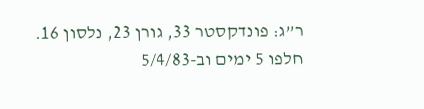ר”ג: פונדקסטר 33, גורן 23, נלסון 16.
חלפו 5 ימים וב-5/4/83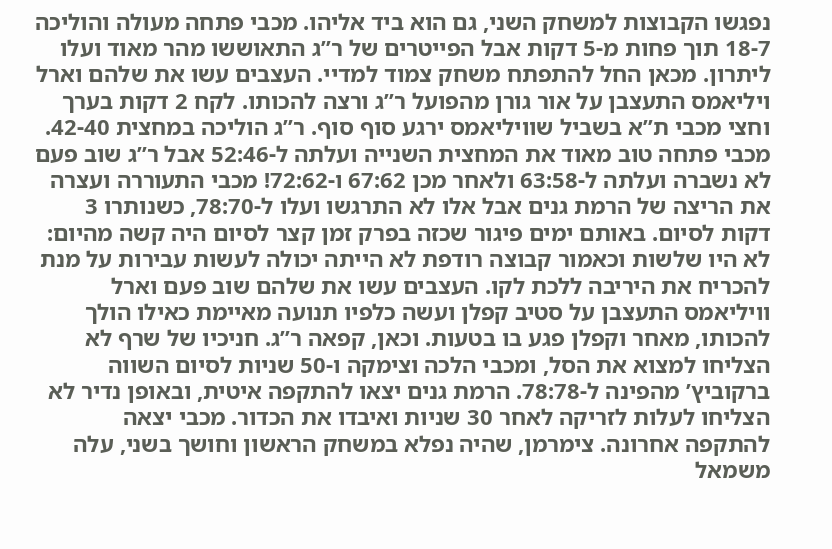נפגשו הקבוצות למשחק השני, גם הוא ביד אליהו. מכבי פתחה מעולה והוליכה 18-7 תוך פחות מ-5 דקות אבל הפייטרים של ר”ג התאוששו מהר מאוד ועלו ליתרון. מכאן החל להתפתח משחק צמוד למדיי. העצבים עשו את שלהם וארל ויליאמס התעצבן על אור גורן מהפועל ר”ג ורצה להכותו. לקח 2 דקות בערך וחצי מכבי ת”א בשביל שוויליאמס ירגע סוף סוף. ר”ג הוליכה במחצית 42-40. מכבי פתחה טוב מאוד את המחצית השנייה ועלתה ל-52:46 אבל ר”ג שוב פעם לא נשברה ועלתה ל-63:58 ולאחר מכן 67:62 ו-72:62! מכבי התעוררה ועצרה את הריצה של הרמת גנים אבל אלו לא התרגשו ועלו ל-78:70, כשנותרו 3 דקות לסיום. באותם ימים פיגור שכזה בפרק זמן קצר לסיום היה קשה מהיום: לא היו שלשות וכאמור קבוצה רודפת לא הייתה יכולה לעשות עבירות על מנת להכריח את היריבה ללכת לקו. העצבים עשו את שלהם שוב פעם וארל וויליאמס התעצבן על סטיב קפלן ועשה כלפיו תנועה מאיימת כאילו הולך להכותו, מאחר וקפלן פגע בו בטעות. וכאן, קפאה ר”ג. חניכיו של שרף לא הצליחו למצוא את הסל, ומכבי הלכה וצימקה ו-50 שניות לסיום השווה ברקוביץ’ מהפינה ל-78:78. הרמת גנים יצאו להתקפה איטית, ובאופן נדיר לא הצליחו לעלות לזריקה לאחר 30 שניות ואיבדו את הכדור. מכבי יצאה להתקפה אחרונה. צימרמן, שהיה נפלא במשחק הראשון וחושך בשני, עלה משמאל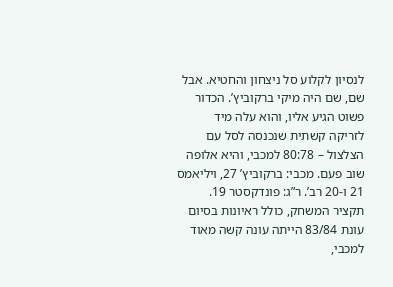לנסיון לקלוע סל ניצחון והחטיא. אבל שם, שם היה מיקי ברקוביץ’. הכדור פשוט הגיע אליו, והוא עלה מיד לזריקה קשתית שנכנסה לסל עם הצלצול – 80:78 למכבי, והיא אלופה שוב פעם. מכבי: ברקוביץ’ 27, ויליאמס 21 ו-20 רב’. ר”ג: פונדקסטר 19.
תקציר המשחק, כולל ראיונות בסיום
עונת 83/84 הייתה עונה קשה מאוד למכבי,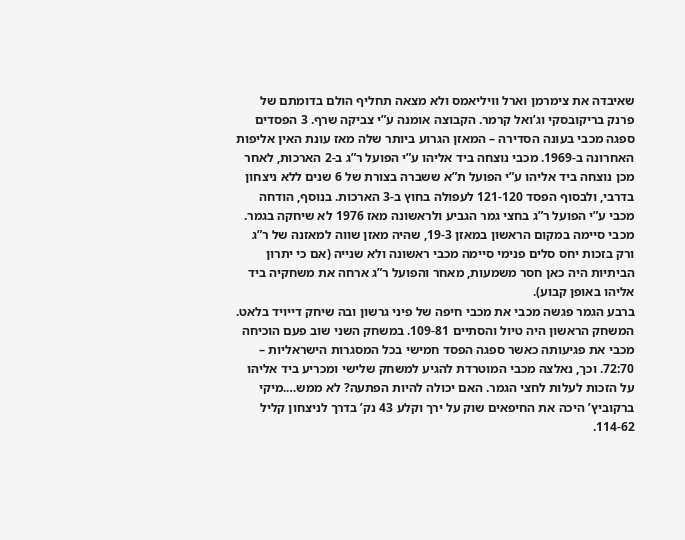שאיבדה את צימרמן וארל וויליאמס ולא מצאה תחליף הולם בדומתם של פרנק בריקובסקי וג’ואל קרמר. הקבוצה אומנה ע”י צביקה שרף. 3 הפסדים ספגה מכבי בעונה הסדירה – המאזן הגרוע ביותר שלה מאז עונת האין אליפות האחרונה ב-1969. מכבי נוצחה ביד אליהו ע”י הפועל ר”ג ב-2 הארכות, לאחר מכן נוצחה ביד אליהו ע”י הפועל ת”א ששברה בצורת של 6 שנים ללא ניצחון בדרבי, ולבסוף הפסד 121-120 לעפולה בחוץ ב-3 הארכות. בנוסף, הודחה מכבי ע”י הפועל ר”ג בחצי גמר הגביע ולראשונה מאז 1976 לא שיחקה בגמר. מכבי סיימה במקום הראשון במאזן 19-3, שהיה מאזן שווה למאזנה של ר”ג ורק בזכות יחס סלים פנימי סיימה מכבי ראשונה ולא שנייה (אם כי יתרון הביתיות היה כאן חסר משמעות, מאחר והפועל ר”ג ארחה את משחקיה ביד אליהו באופן קבוע).
ברבע הגמר פגשה מכבי את מכבי חיפה של פיני גרשון ובה שיחק דייויד בלאט. המשחק הראשון היה טיול והסתיים 109-81. במשחק השני שוב פעם הוכיחה מכבי את פגיעותה כאשר ספגה הפסד חמישי בכל המסגרות הישראליות – 72:70. וכך, נאלצה מכבי המוטרדת להגיע למשחק שלישי ומכריע ביד אליהו על הזכות לעלות לחצי הגמר. האם יכולה להיות הפתעה? לא ממש….מיקי ברקוביץ’ היכה את החיפאים שוק על ירך וקלע 43 נק’ בדרך לניצחון קליל 114-62.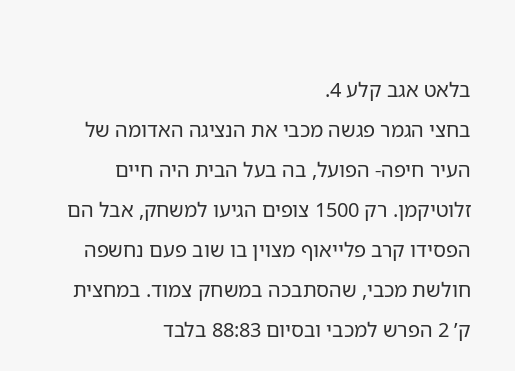בלאט אגב קלע 4.
בחצי הגמר פגשה מכבי את הנציגה האדומה של העיר חיפה- הפועל, בה בעל הבית היה חיים זלוטיקמן. רק 1500 צופים הגיעו למשחק, אבל הם הפסידו קרב פלייאוף מצוין בו שוב פעם נחשפה חולשת מכבי, שהסתבכה במשחק צמוד. במחצית ק’ 2 הפרש למכבי ובסיום 88:83 בלבד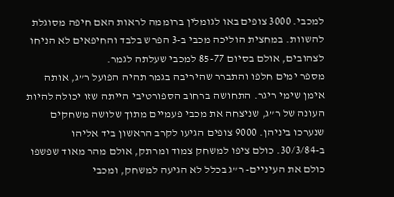למכבי. 3000 צופים באו לגומלין ברוממה לראות האם חיפה מסוגלת להשוות. במחצית הוליכה מכבי ב-3 הפרש בלבד והחיפאים לא הניחו לצהובים, אולם בסיום 85-77 למכבי שעלתה לגמר.
מספר ימים חלפו והתברר שהיריבה בגמר תהיה הפועל ר”ג, אותה אימן שימי ריגר. התחושה ברחוב הספורטיבי הייתה שזו יכולה להיות העונה של ר”ג, שניצחה את מכבי פעמיים מתוך שלושה משחקים שנערכו ביניהן. 9000 צופים הגיעו לקרב הראשון ביד אליהו ב-30/3/84. כולם ציפו למשחק צמוד ומרתק, אולם מהר מאוד שפשפו כולם את העיניים- ר”ג בכלל לא הגיעה למשחק, ומכבי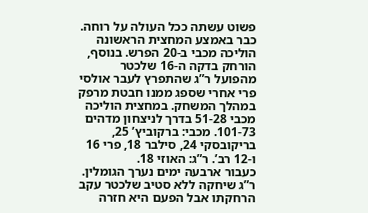פשוט עשתה ככל העולה על רוחה. כבר באמצע המחצית הראשונה הוליכה מכבי ב-20 הפרש. בנוסף, הורחק בדקה ה-16 שלכטר מהפועל ר”ג שהתפרץ לעבר אולסי פרי אחרי שספג ממנו חבטת מרפק במהלך המשחק. במחצית הוליכה מכבי 51-28 בדרך לניצחון מדהים 101-73. מכבי: ברקוביץ’ 25, בריקובסקי 24, סילבר 18, פרי 16 ו-12 רב’. ר”ג: האוזי 18.
כעבור ארבעה ימים נערך הגומלין. ר”ג שיחקה ללא סטיב שלכטר עקב הרחקתו אבל הפעם היא חזרה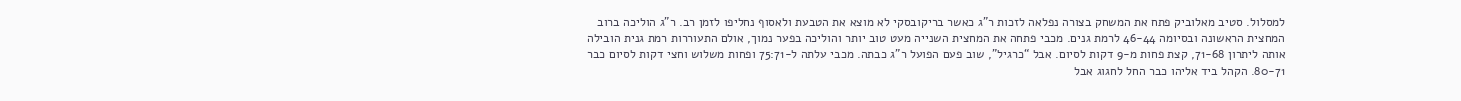למסלול. סטיב מאלוביק פתח את המשחק בצורה נפלאה לזכות ר”ג כאשר בריקובסקי לא מוצא את הטבעת ולאסוף נחליפו לזמן רב. ר”ג הוליכה ברוב המחצית הראשונה ובסיומה 46-44 לרמת גנים. מכבי פתחה את המחצית השנייה מעט טוב יותר והוליכה בפער נמוך, אולם התעוררות רמת גנית הובילה אותה ליתרון 71-68, קצת פחות מ-9 דקות לסיום. אבל “כרגיל”, שוב פעם הפועל ר”ג כבתה. מכבי עלתה ל-75:71 ופחות משלוש וחצי דקות לסיום כבר 80-71. הקהל ביד אליהו כבר החל לחגוג אבל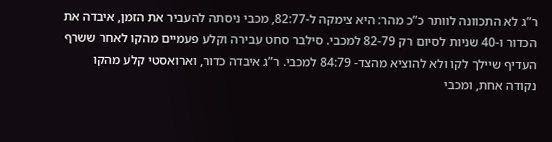ר”ג לא התכוונה לוותר כ”כ מהר: היא צימקה ל-82:77, מכבי ניסתה להעביר את הזמן, איבדה את הכדור ו-40 שניות לסיום רק 82-79 למכבי. סילבר סחט עבירה וקלע פעמיים מהקו לאחר ששרף העדיף שיילך לקו ולא להוציא מהצד- 84:79 למכבי. ר”ג איבדה כדור, וארואסטי קלע מהקו נקודה אחת, ומכבי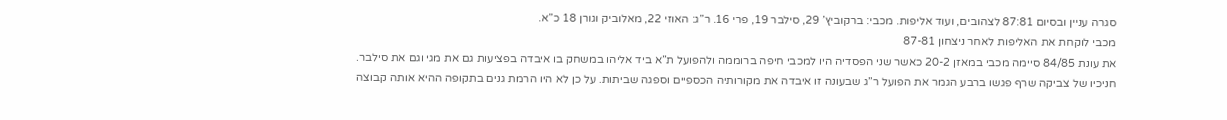סגרה עניין ובסיום 87:81 לצהובים, ועוד אליפות. מכבי: ברקוביץ’ 29, סילבר 19, פרי 16. ר”ג: האוזי 22, מאלוביק וגורן 18 כ”א.
מכבי לוקחת את האליפות לאחר ניצחון 87-81
את עונת 84/85 סיימה מכבי במאזן 20-2 כאשר שני הפסדיה היו למכבי חיפה ברוממה ולהפועל ת”א ביד אליהו במשחק בו איבדה בפציעות גם את מגי וגם את סילבר. חניכיו של צביקה שרף פגשו ברבע הגמר את הפועל ר”ג שבעונה זו איבדה את מקורותיה הכספיים וספגה שביתות. על כן לא היו הרמת גנים בתקופה ההיא אותה קבוצה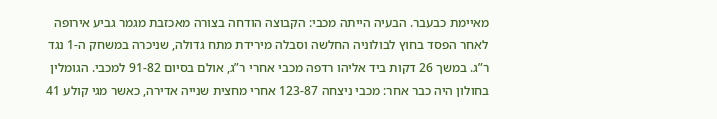מאיימת כבעבר. הבעיה הייתה מכבי: הקבוצה הודחה בצורה מאכזבת מגמר גביע אירופה לאחר הפסד בחוץ לבולוניה החלשה וסבלה מירידת מתח גדולה, שניכרה במשחק ה-1 נגד ר”ג. במשך 26 דקות ביד אליהו רדפה מכבי אחרי ר”ג, אולם בסיום 91-82 למכבי. הגומלין בחולון היה כבר אחר: מכבי ניצחה 123-87 אחרי מחצית שנייה אדירה, כאשר מגי קולע 41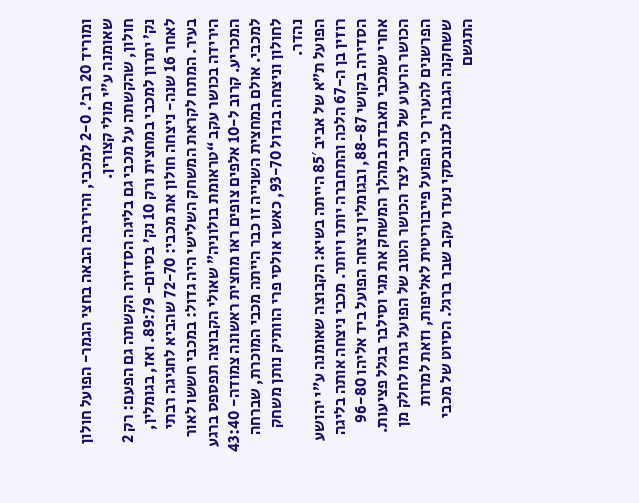ומוריד 20 רב’. 2-0 למכבי, והיריבה הבאה בחצי הגמר- הפועל חולון שאומנה ע”י מולי קצורין.
חולון, שהקשתה על מכבי גם בליגה הסדירה הקשתה גם הפעם: רק 2 נק’ יתרון למכבי במחצית ורק 10 נק’ בסיום- 89:79. ואז, בגומלין, לאחר 16 שנה- ניצחה חולון את מכבי: 72-70 שהביא לחגיגה רבתי בעיר. המתח לקראת המשחק השלישי היה גדול: במכבי חששו לאור הירידה בכושר עקב “טראומת בולוניה” שאולי הקבוצה תפספס ברגע המכריע. קרוב ל-10 אלפים צופים ראו מחצית ראשונה צמודה- 43:40 למכבי. אולם במחצית השנייה זו כבר הייתה מכבי המוכרת, שברחה לחולון וניצחה בגדול 93-70, כאשר אולסי פרי הוותיק נותן משחק נהדר.
הפועל ת”א של אביב 85′ הייתה בשיא: הקבוצה שאומנה ע”י יהושע רוזין בן ה-67 הלכה והתחברה יותר ויותר. מכבי ניצחה אותה בליגה הסדירה בקושי 88-87, ובגומלין ניצחה הפועל ביד אליהו 96-80 אחרי שמכבי מאבדת במהלך המשחק את מגי וסילבר בגלל פציעות. הכושר הרעוע של מכבי לצד הכושר הטוב של הפועל גרמו לחלק מן הפרשנים להעריך כי הפועל פייבוריטית לאליפות, וזאת למרות ששחקנה הגבוה לבנובסקי נעדר עקב שבר ברגל. הסיוט של מכבי התגשם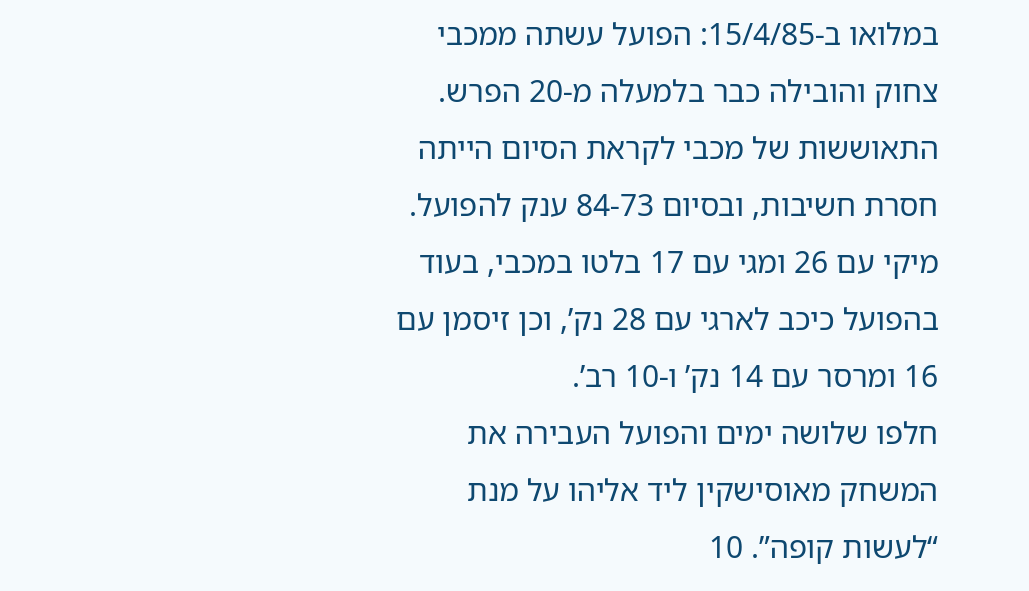במלואו ב-15/4/85: הפועל עשתה ממכבי צחוק והובילה כבר בלמעלה מ-20 הפרש. התאוששות של מכבי לקראת הסיום הייתה חסרת חשיבות, ובסיום 84-73 ענק להפועל. מיקי עם 26 ומגי עם 17 בלטו במכבי, בעוד בהפועל כיכב לארגי עם 28 נק’, וכן זיסמן עם 16 ומרסר עם 14 נק’ ו-10 רב’.
חלפו שלושה ימים והפועל העבירה את המשחק מאוסישקין ליד אליהו על מנת “לעשות קופה”. 10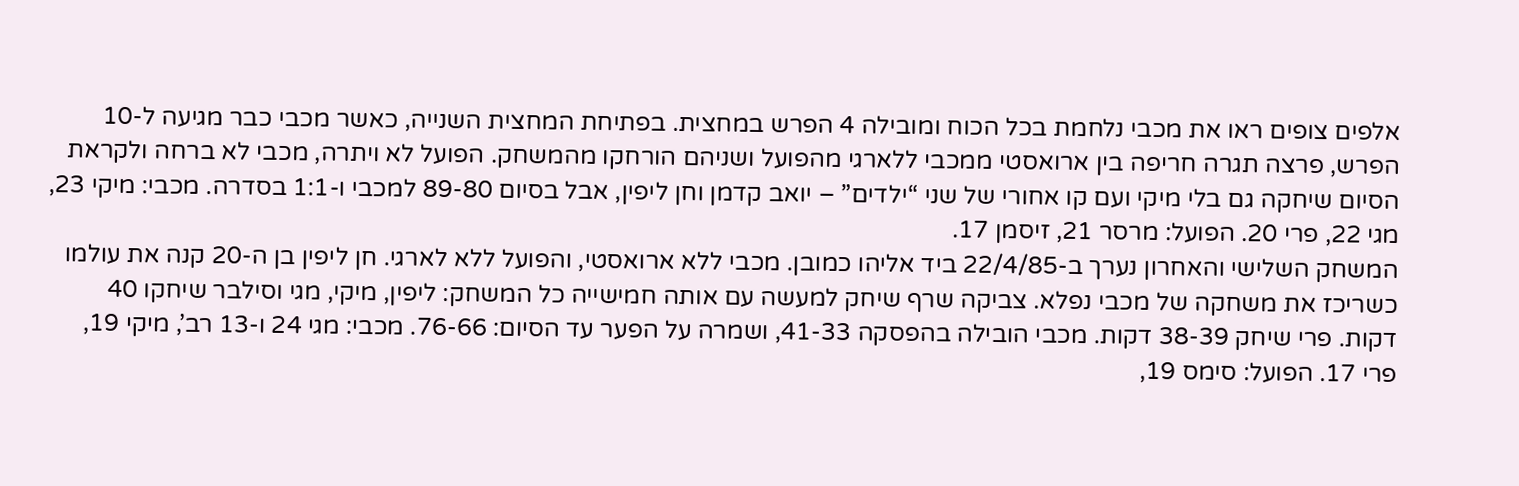אלפים צופים ראו את מכבי נלחמת בכל הכוח ומובילה 4 הפרש במחצית. בפתיחת המחצית השנייה, כאשר מכבי כבר מגיעה ל-10 הפרש, פרצה תגרה חריפה בין ארואסטי ממכבי ללארגי מהפועל ושניהם הורחקו מהמשחק. הפועל לא ויתרה, מכבי לא ברחה ולקראת הסיום שיחקה גם בלי מיקי ועם קו אחורי של שני “ילדים” – יואב קדמן וחן ליפין, אבל בסיום 89-80 למכבי ו-1:1 בסדרה. מכבי: מיקי 23, מגי 22, פרי 20. הפועל: מרסר 21, זיסמן 17.
המשחק השלישי והאחרון נערך ב-22/4/85 ביד אליהו כמובן. מכבי ללא ארואסטי, והפועל ללא לארגי. חן ליפין בן ה-20 קנה את עולמו כשריכז את משחקה של מכבי נפלא. צביקה שרף שיחק למעשה עם אותה חמישייה כל המשחק: ליפין, מיקי, מגי וסילבר שיחקו 40 דקות. פרי שיחק 38-39 דקות. מכבי הובילה בהפסקה 41-33, ושמרה על הפער עד הסיום: 76-66. מכבי: מגי 24 ו-13 רב’, מיקי 19, פרי 17. הפועל: סימס 19,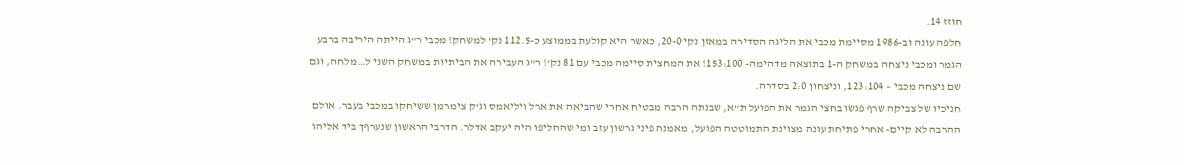חוזז 14.
חלפה עונה וב-1986 מסיימת מכבי את הליגה הסדירה במאזן נקי 20-0, כאשר היא קולעת בממוצע כ-112.5 נק’ למשחק! מכבי ר”ג הייתה היריבה ברבע הגמר ומכבי ניצחה במשחק ה-1 בתוצאה מדהימה- 153:100! את המחצית סיימה מכבי עם 81 נק’! ר”ג העבירה את הביתיות במשחק השני ל…מלחה, וגם שם ניצחה מכבי – 123:104, וניצחון 2:0 בסדרה.
חניכיו של צביקה שרף פגשו בחצי הגמר את הפועל ת”א, שבנתה הרבה מבטיח אחרי שהביאה את ארל ויליאמס וג’ק צימרמן ששיחקו במכבי בעבר. אולם ההרבה לא קיים- אחרי פתיחת עונה מצוינת התמוטטה הפועל, מאמנה פיני גרשון עזב ומי שהחליפו היה יעקב אדלר. הדרבי הראשון שנערףך ביד אליהו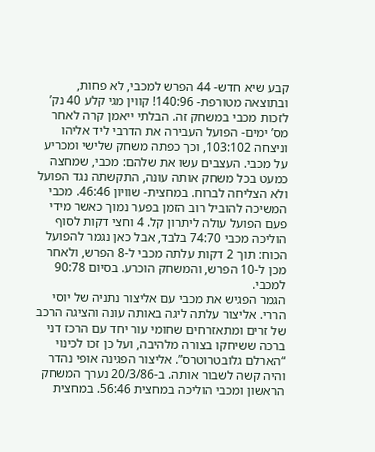קבע שיא חדש- 44 הפרש למכבי, לא פחות, ובתוצאה מטורפת- 140:96! קווין מגי קלע 40 נק’ לזכות מכבי במשחק זה. הבלתי ייאמן קרה לאחר מס’ ימים- הפועל העבירה את הדרבי ליד אליהו וניצחה 103:102, וכך כפתה משחק שלישי ומכריע על מכבי. העצבים עשו את שלהם: מכבי, שמחצה כמעט בכל משחק אותה עונה, התקשתה נגד הפועל ולא הצליחה לברוח. במחצית- שוויון 46:46. מכבי המשיכה להוביל רוב הזמן בפער נמוך כאשר מידי פעם הפועל עולה ליתרון קל. 4 וחצי דקות לסוף הוליכה מכבי 74:70 בלבד, אבל כאן נגמר להפועל הכוח: תוך 2 דקות עלתה מכבי ל-8 הפרש, ולאחר מכן ל-10 הפרש, והמשחק הוכרע. בסיום 90:78 למכבי.
הגמר הפגיש את מכבי עם אליצור נתניה של יוסי הררי. אליצור עלתה ליגה באותה עונה והציגה הרכב של זרים ומתאזרחים שחומי עור יחד עם הרכז דני ברכה ששיחקו בצורה מלהיבה, ועל כן זכו לכינוי “הארלם גלובטרוטרס”. אליצור הפגינה אופי נהדר והיה קשה לשבור אותה. ב-20/3/86 נערך המשחק הראשון ומכבי הוליכה במחצית 56:46. במחצית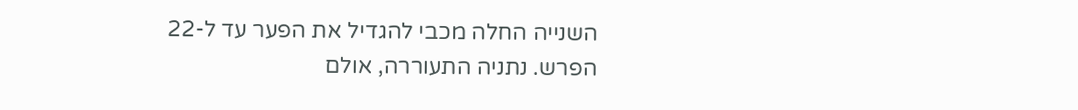השנייה החלה מכבי להגדיל את הפער עד ל-22 הפרש. נתניה התעוררה, אולם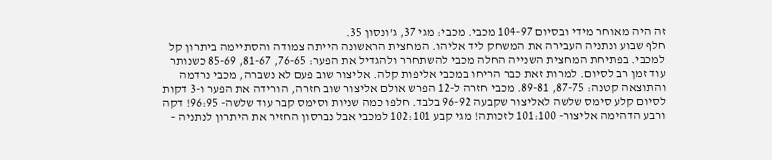זה היה מאוחר מידי ובסיום 104-97 מכבי. מכבי: מגי 37, ג’ונסון 35.
חלף שבוע ונתניה העבירה את המשחק ליד אליהו. המחצית הראשונה הייתה צמודה והסתיימה ביתרון קל למכבי. בפתיחת המחצית השנייה החלה מכבי להשתחרר ולהגדיל את הפער: 76-65, 81-67, 85-69 כשנותר עוד זמן רב לסיום. למרות זאת כבר הריחו במכבי אליפות קלה. אליצור שוב פעם לא נשברה, מכבי נרדמה והתוצאה קטנה: 87-75, 89-81. מכבי חזרה ל-12 הפרש אולם אליצור שוב חזרה, הורידה את הפער ו-3 דקות לסיום קלע סימס שלשה לאליצור שקבעה 96-92 בלבד. חלפו כמה שניות וסימס קבר עוד שלשה- 96:95! דקה ורבע הדהימה אליצור- 101:100 לזכותה! מגי קבע 102:101 למכבי אבל נברסון החזיר את היתרון לנתניה –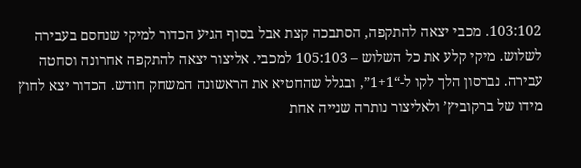103:102. מכבי יצאה להתקפה, הסתבכה קצת אבל בסוף הגיע הכדור למיקי שנחסם בעבירה לשלוש. מיקי קלע את כל השלוש – 105:103 למכבי. אליצור יצאה להתקפה אחרונה וסחטה עבירה. נברסון הלך לקו ל-“1+1”, ובגלל שהחטיא את הראשונה המשחק חודש. הכדור יצא לחוץ מידו של ברקוביץ’ ולאליצור נותרה שנייה אחת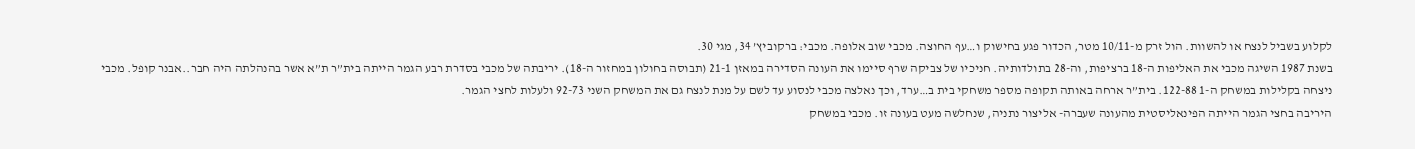לקלוע בשביל לנצח או להשוות. הול זרק מ-10/11 מטר, הכדור פגע בחישוק ו…עף החוצה. מכבי שוב אלופה. מכבי: ברקוביץ’ 34, מגי 30.
בשנת 1987 השיגה מכבי את האליפות ה-18 ברציפות, וה-28 בתולדותיה. חניכיו של צביקה שרף סיימו את העונה הסדירה במאזן 21-1 (תבוסה בחולון במחזור ה-18). יריבתה של מכבי בסדרת רבע הגמר הייתה בית”ר ת”א אשר בהנהלתה היה חבר..אבנר קופל. מכבי ניצחה בקלילות במשחק ה-1 122-88. בית”ר ארחה באותה תקופה מספר משחקי בית ב…ערד, וכך נאלצה מכבי לנסוע עד לשם על מנת לנצח גם את המשחק השני 92-73 ולעלות לחצי הגמר.
היריבה בחצי הגמר הייתה הפינאליסטית מהעונה שעברה- אליצור נתניה, שנחלשה מעט בעונה זו. מכבי במשחק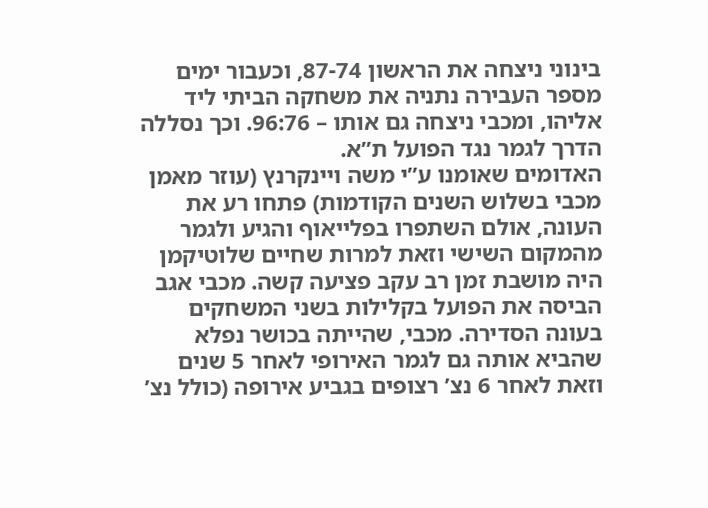בינוני ניצחה את הראשון 87-74, וכעבור ימים מספר העבירה נתניה את משחקה הביתי ליד אליהו, ומכבי ניצחה גם אותו – 96:76. וכך נסללה הדרך לגמר נגד הפועל ת”א.
האדומים שאומנו ע”י משה ויינקרנץ (עוזר מאמן מכבי בשלוש השנים הקודמות) פתחו רע את העונה, אולם השתפרו בפלייאוף והגיע ולגמר מהמקום השישי וזאת למרות שחיים שלוטיקמן היה מושבת זמן רב עקב פציעה קשה. מכבי אגב הביסה את הפועל בקלילות בשני המשחקים בעונה הסדירה. מכבי, שהייתה בכושר נפלא שהביא אותה גם לגמר האירופי לאחר 5 שנים וזאת לאחר 6 נצ’ רצופים בגביע אירופה (כולל נצ’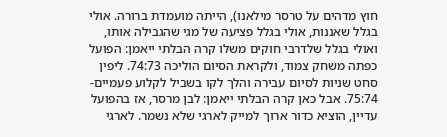חוץ מדהים על טרסר מילאנו), הייתה מועמדת ברורה. אולי בגלל שאננות, אולי בגלל פציעה של מגי שהגבילה אותו, ואולי בגלל שלדרבי חוקים משלו קרה הבלתי ייאמן: הפועל כפתה משחק צמוד, ולקראת הסיום הוליכה 74:73. ליפין סחט שניות לסיום עבירה והלך לקו בשביל לקלוע פעמיים- 75:74. אבל כאן קרה הבלתי ייאמן: לבן מרסר, אז בהפועל עדיין, הוציא כדור ארוך למייק לארגי שלא נשמר. לארגי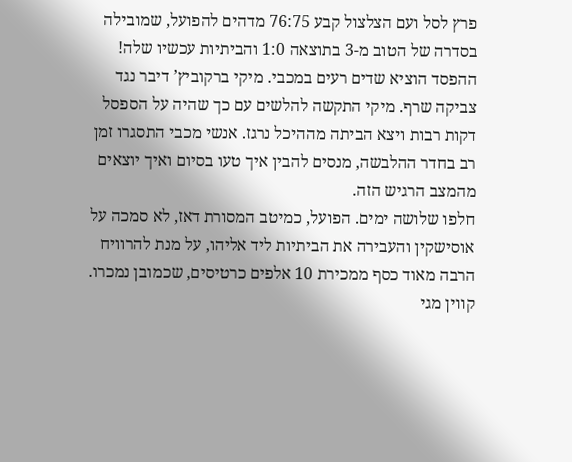פרץ לסל ועם הצלצול קבע 76:75 מדהים להפועל, שמובילה בסדרה של הטוב מ-3 בתוצאה 1:0 והביתיות עכשיו שלה! ההפסד הוציא שדים רעים במכבי. מיקי ברקוביץ’ דיבר נגד צביקה שרף. מיקי התקשה להלשים עם כך שהיה על הספסל דקות רבות ויצא הביתה מההיכל נרגז. אנשי מכבי התסגרו זמן רב בחדר ההלבשה, מנסים להבין איך טעו בסיום ואיך יוצאים מהמצב הרגיש הזה.
חלפו שלושה ימים. הפועל, כמיטב המסורת דאז, לא סמכה על אוסישקין והעבירה את הביתיות ליד אליהו, על מנת להרוויח הרבה מאוד כסף ממכירת 10 אלפים כרטיסים, שכמובן נמכרו. קווין מגי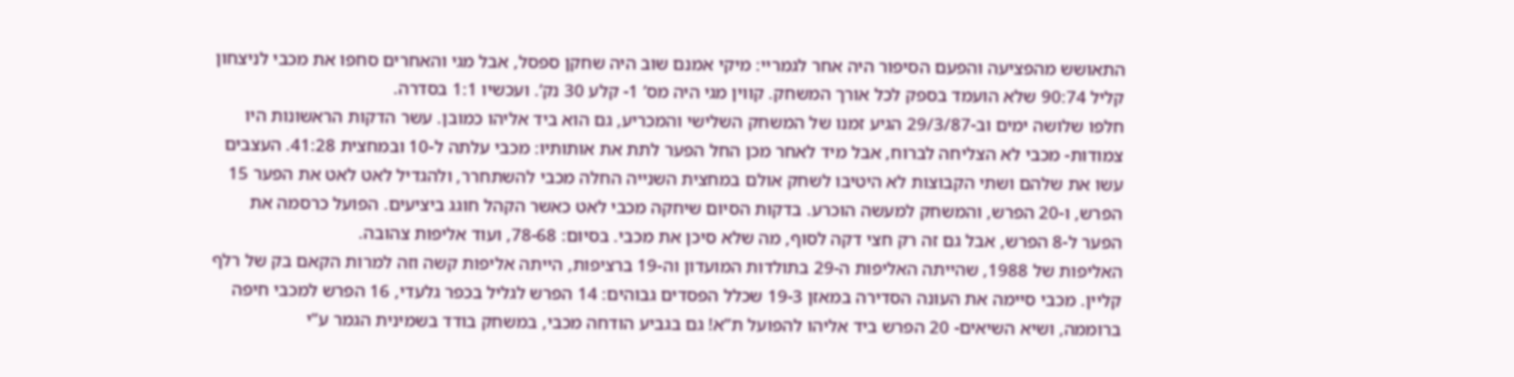התאושש מהפציעה והפעם הסיפור היה אחר לגמריי: מיקי אמנם שוב היה שחקן ספסל, אבל מגי והאחרים סחפו את מכבי לניצחון קליל 90:74 שלא הועמד בספק לכל אורך המשחק. קווין מגי היה מס’ 1- קלע 30 נק’. ועכשיו 1:1 בסדרה.
חלפו שלושה ימים וב-29/3/87 הגיע זמנו של המשחק השלישי והמכריע, גם הוא ביד אליהו כמובן. עשר הדקות הראשונות היו צמודות- מכבי לא הצליחה לברוח, אבל מיד לאחר מכן החל הפער לתת את אותותיו: מכבי עלתה ל-10 ובמחצית 41:28. העצבים עשו את שלהם ושתי הקבוצות לא היטיבו לשחק אולם במחצית השנייה החלה מכבי להשתחרר, ולהגדיל לאט לאט את הפער 15 הפרש, ו-20 הפרש, והמשחק למעשה הוכרע. בדקות הסיום שיחקה מכבי לאט כאשר הקהל חוגג ביציעים. הפועל כרסמה את הפער ל-8 הפרש, אבל גם זה רק חצי דקה לסוף, מה שלא סיכן את מכבי. בסיום: 78-68, ועוד אליפות צהובה.
האליפות של 1988, שהייתה האליפות ה-29 בתולדות המועדון וה-19 ברציפות, הייתה אליפות קשה וזה למרות הקאם בק של רלף קליין. מכבי סיימה את העונה הסדירה במאזן 19-3 שכלל הפסדים גבוהים: 14 הפרש לגליל בכפר גלעדי, 16 הפרש למכבי חיפה ברוממה, ושיא השיאים- 20 הפרש ביד אליהו להפועל ת”א! גם בגביע הודחה מכבי, במשחק בודד בשמינית הגמר ע”י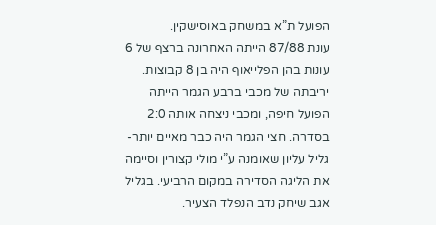הפועל ת”א במשחק באוסישקין.
עונת 87/88 הייתה האחרונה ברצף של 6 עונות בהן הפלייאוף היה בן 8 קבוצות. יריבתה של מכבי ברבע הגמר הייתה הפועל חיפה, ומכבי ניצחה אותה 2:0 בסדרה. חצי הגמר היה כבר מאיים יותר- גליל עליון שאומנה ע”י מולי קצורין וסיימה את הליגה הסדירה במקום הרביעי. בגליל אגב שיחק נדב הנפלד הצעיר.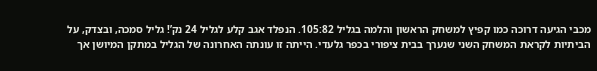מכבי הגיעה דרוכה כמו קפיץ למשחק הראשון והלמה בגליל 105:82. הנפלד אגב קלע לגליל 24 נק’! גליל סמכה, ובצדק, על הביתיות לקראת המשחק השני שנערך בבית ציפורי בכפר גלעדי. הייתה זו עונתה האחרונה של הגליל במתקן המיושן אך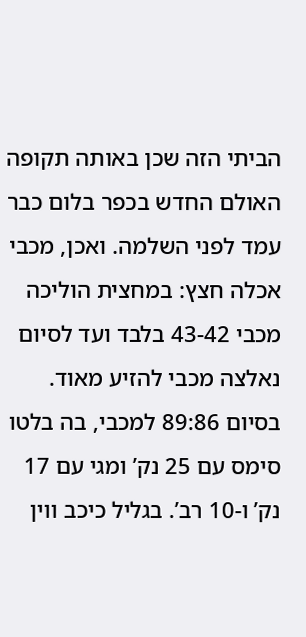הביתי הזה שכן באותה תקופה האולם החדש בכפר בלום כבר עמד לפני השלמה. ואכן, מכבי אכלה חצץ: במחצית הוליכה מכבי 43-42 בלבד ועד לסיום נאלצה מכבי להזיע מאוד. בסיום 89:86 למכבי, בה בלטו סימס עם 25 נק’ ומגי עם 17 נק’ ו-10 רב’. בגליל כיכב ווין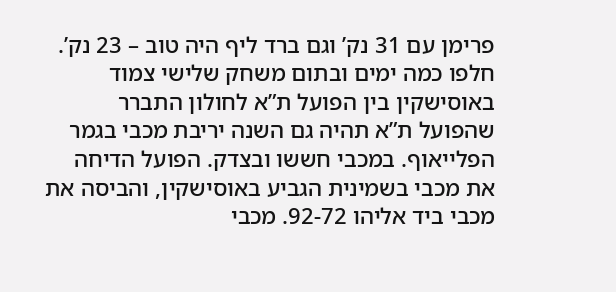פרימן עם 31 נק’ וגם ברד ליף היה טוב – 23 נק’.
חלפו כמה ימים ובתום משחק שלישי צמוד באוסישקין בין הפועל ת”א לחולון התברר שהפועל ת”א תהיה גם השנה יריבת מכבי בגמר הפלייאוף. במכבי חששו ובצדק. הפועל הדיחה את מכבי בשמינית הגביע באוסישקין, והביסה את מכבי ביד אליהו 92-72. מכבי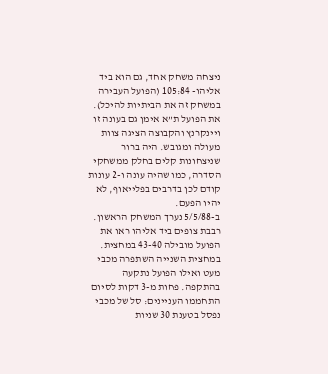ניצחה משחק אחד, גם הוא ביד אליהו- 105:84 (הפועל העבירה במשחק זה את הביתיות להיכל). את הפועל ת”א אימן גם בעונה זו ויינקרנץ והקבוצה הציגה צוות מעולה ומגובש. היה ברור שניצחונות קלים בחלק ממשחקי הסדרה, כמו שהיה עונה ו-2 עונות קודם לכן בדרבים בפלייאוף, לא יהיו הפעם.
ב-5/5/88 נערך המשחק הראשון. רבבת צופים ביד אליהו ראו את הפועל מובילה 43-40 במחצית. במחצית השנייה השתפרה מכבי מעט ואילו הפועל נתקעה בהתקפה. פחות מ-3 דקות לסיום התחממו העניינים: סל של מכבי נפסל בטענת 30 שניות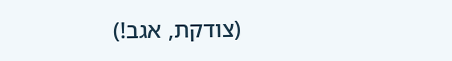(צודקת, אגב!)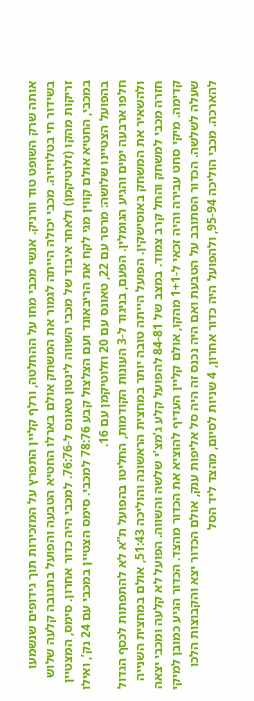אותה שרק השופט טוד וורניק. אנשי מכבי מחו על ההחלטה, ורלף קליין התפרץ על המזכירות תוך גידופים שנשמעו בשידור חי בטלויזיה. מכבי יכולה הייתה לגמור את המשחק אולם בארלו החטיא הטבעה והפועל בתגובה קלעה שלוש זריקות מהקו (זלוטיקמן) ולאחר איבוד של מכבי השווה לינטון טאונס ל-76:76. למכבי היה כדור אחרון. סימס, המצטיין במכבי, החטיא אולם קווין מגי לקח את הריבאונד ועם הצלצול קבע 78:76 למכבי. סימס הצטיין במכבי עם 24 נק’, ואילו בהפועל הצטיינו שלושה: מרסר עם 22, טאונס עם 20 וזלוטיקמן עם 16.
חלפו ארבעה ימים והגיע הגומלין. הפעם, בניגוד ל-3 העונות הקודמות, החליטו בהפועל ת”א לא להתפתות לכסף הגדול ולהשאיר את המשחק באוסישקין. הפועל הייתה טובה יותר במחצית הראשונה והוליכה 51:43, אולם במחצית השנייה חזרה מכבי למשחק והחל קרב צמוד. במצב של 84-81 להפועל קלע ג’מצ’י שלשה והשווה. הפועל לא קלעה ומכבי יצאה קדימה. מיקי סחט עבירה והיה זכאי ל-1+1 מהקו, אולם קליין העדיף להוציא את הכדור מהצד. הכדור הגיע כמובן למיקי שעלה לשלשה. הכדור הסתובב על הטבעת ואם היה נכנס זה היה סל אליפות ענק, אולם הכדור יצא והקבוצות הלכו להארכה. מכבי הוליכה 95-94, ולהפועל היה כדור אחרון, 4 שניות לסיום, מהצד ליד הסל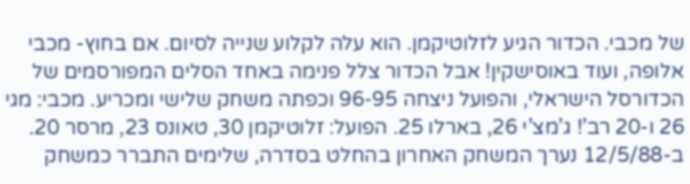של מכבי. הכדור הגיע לזלוטיקמן. הוא עלה לקלוע שנייה לסיום. אם בחוץ- מכבי אלופה, ועוד באוסישקין! אבל הכדור צלל פנימה באחד הסלים המפורסמים של הכדורסל הישראלי, והפועל ניצחה 96-95 וכפתה משחק שלישי ומכריע. מכבי: מגי 26 ו-20 רב’! ג’מצ’י 26, בארלו 25. הפועל: זלוטיקמן 30, טאונס 23, מרסר 20.
ב-12/5/88 נערך המשחק האחרון בהחלט בסדרה, שלימים התברר כמשחק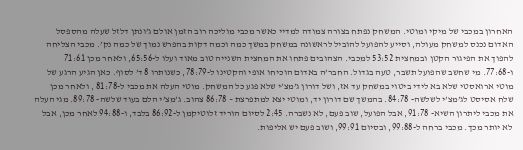האחרון במכבי של מיקי ומוטי. המשחק נפתח בצורה צמודה למדיי כאשר מכבי מוליכה רוב הזמן אולם ג’ונתן דלזל שעלה מהספסל האדום נכנס למשחק מעולה, וסייע להפועל להוביל לראשונה במשחק במשך כמה וכמה דקות בהפרש נמוך של כמה נק’. מכבי הצליחה להפוך את הפיגור הקטן ובמחצית 53:52 למכבי. הצהובים פתחו את המחצית השנייה טוב מאוד ועלו ל-65:56, ולאחר מכן 71:61 ו-77:68. מי שחשב שהפועל תשבר, טעה בגדול. החבר’ה באדום הוכיחו אופי והקטינו ל-78:79, כשנותרו 8 ד’ לסוף. כאן הגיע הרגע של מוטי ארואסטי שלא בא לידי ביטוי במשחק עד אז, ושל דורון ג’מצ’י שלא פגע כל המשחק. מוטי העלה את מכבי ל-81:78 , ולאחר מכן שלח אסיסט לג’מצ’י לשלשה- 84:78. בהמשך שם דורון יד, ומוטי יצא למתפרצת – 86:78 צהוב. ג’מצ’י הלם בעוד שלשה- 89:78. מגי העלה את מכבי ליתרון השיא- 91:78, אבל הפועל, שוב פעם, לא נשברה. 2:45 לסיום הוריד זלוטיקמן ל-86:92 בלבד, ו-94:88 לאחר מכן, אבל לא יותר מכך. מכבי ברחה ל-99:88, ובסיום 99:91, ושוב פעם יש אליפות.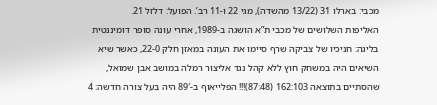מכבי: בארלו 31 (13/22 מהשדה), מגי 22 ו-11 רב’. הפועל: דלזל 21.
האליפות השלושים של מכבי ת”א הושגה ב-1989, אחרי עונה סופר דומיננטית בליגה: חניכיו של צביקה שרף סיימו את העונה במאזן חלק 22-0, כאשר שיא השיאים היה במשחק חוץ ללא קהל נגד אליצור רמלה במושב אבן שמואל, שהסתיים בתוצאה 162:103 (87:48)!!! הפלייאוף ב-89′ היה בעל צורה חדשה: 4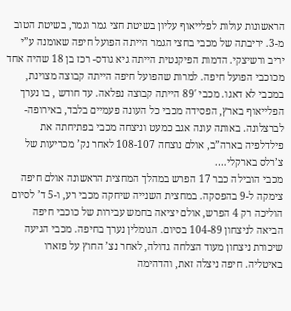הראשונות עולות לפלייאוף עליון בשיטת חצי גמר וגמר, בשיטת הטוב מ-3. יריבתה של מכבי בחצי הגמר הייתה הפועל חיפה שאומנה ע”י יריב ורשיצקי. הדמות הפיקנטית הייתה גיא גודס- רכז בן 18 שהיה אחד מכוכבי הפועל חיפה. למרות שהפועל חיפה הייתה קבוצה מצוינת, במכבי לא דאגו. מכבי 89′ הייתה קבוצה נפלאה. עד חודש , בו נערך הפלייאוף בארץ, הפסידה מכבי כל העונה פעמיים בלבד, באירופה- לברצלונה. באותה עונה אגב כמעט וניצחה מכבי בפתיחתה את פילדלפיה בארה”ב, אולם נוצחה 108-107 לאחר נק’ מכריעות של צ’רלס בארקלי….
מכבי הובילה כבר 17 הפרש במהלך המחצית הראשונה אולם חיפה צימקה ל-9 בהפסקה. במחצית השנייה שיחקה מכבי רע, ו-5 ד’ לסיום הוליכה רק 4 הפרש, אולם יציאה בחמש עבירות של כוכבי חיפה הביאה לניצחון 104-89 בסיום. הגומלין נערך בחיפה. מכבי הגיעה שיכורת ניצחון מעוד הצלחה גדולה, לאחר נצ’ החוץ על פזארו באיטליה. חיפה ניצלה זאת, והדהימה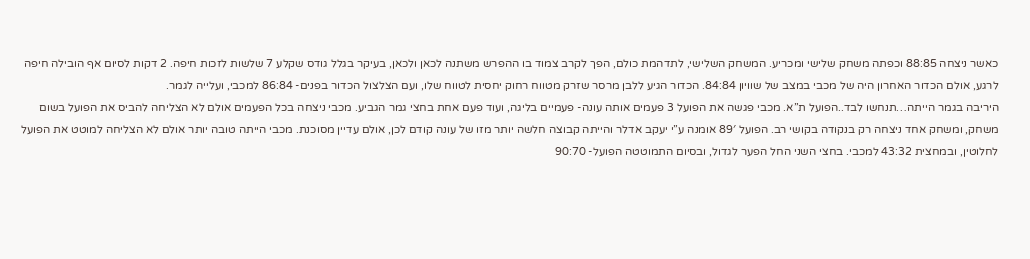כאשר ניצחה 88:85 וכפתה משחק שלישי ומכריע. המשחק השלישי, לתדהמת כולם, הפך לקרב צמוד בו ההפרש משתנה לכאן ולכאן, בעיקר בגלל גודס שקלע 7 שלשות לזכות חיפה. 2 דקות לסיום אף הובילה חיפה לרגע, אולם הכדור האחרון היה של מכבי במצב של שוויון 84:84. הכדור הגיע ללבן מרסר שזרק מטווח רחוק יחסית לטווח שלו, ועם הצלצול הכדור בפנים- 86:84 למכבי, ועלייה לגמר.
היריבה בגמר הייתה…תנחשו לבד..הפועל ת”א. מכבי פגשה את הפועל 3 פעמים אותה עונה- פעמיים בליגה, ועוד פעם אחת בחצי גמר הגביע. מכבי ניצחה בכל הפעמים אולם לא הצליחה להביס את הפועל בשום משחק, ומשחק אחד ניצחה רק בנקודה בקושי רב. הפועל 89′ אומנה ע”י יעקב אדלר והייתה קבוצה חלשה יותר מזו של עונה קודם לכן, אולם עדיין מסוכנת. מכבי הייתה טובה יותר אולם לא הצליחה למוטט את הפועל לחלוטין, ובמחצית 43:32 למכבי. בחצי השני החל הפער לגדול, ובסיום התמוטטה הפועל- 90:70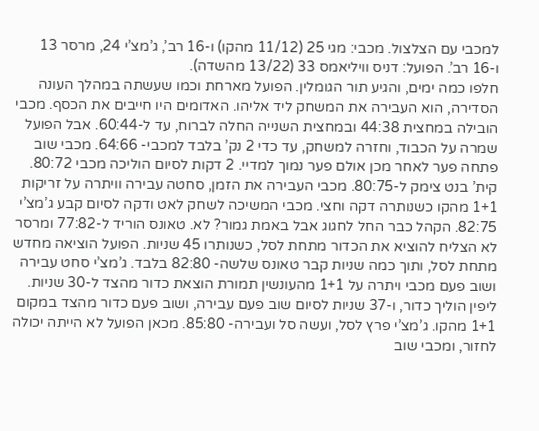למכבי עם הצלצול. מכבי: מגי 25 (11/12 מהקו) ו-16 רב’, ג’מצ’י 24, מרסר 13 ו-16 רב’. הפועל: דניס וויליאמס 33 (13/22 מהשדה).
חלפו כמה ימים, והגיע תור הגומלין. הפועל מארחת וכמו שעשתה במהלך העונה הסדירה, הוא העבירה את המשחק ליד אליהו. האדומים היו חייבים את הכסף. מכבי הובילה במחצית 44:38 ובמחצית השנייה החלה לברוח, עד ל-60:44. אבל הפועל שמרה על הכבוד, וחזרה למשחק, עד כדי 2 נק’ בלבד למכבי- 64:66. מכבי שוב פתחה פער לאחר מכן אולם פער נמוך למדיי. 2 דקות לסיום הוליכה מכבי 80:72. קית’ בנט צימק ל-80:75. מכבי העבירה את הזמן, סחטה עבירה וויתרה על זריקות 1+1 מהקו כשנותרה דקה וחצי. מכבי המשיכה לשחק לאט ודקה לסיום קבע ג’מצ’י 82:75. הקהל כבר החל לחגוג אבל באמת גמור? לא. טאונס הוריד ל-77:82 ומרסר לא הצליח להוציא את הכדור מתחת לסל, כשנותרו 45 שניות. הפועל הוציאה מחדש מתחת לסל, ותוך כמה שניות קבר טאונס שלשה- 82:80 בלבד. ג’מצ’י סחט עבירה ושוב פעם מכבי ויתרה על 1+1 מהעונשין תמורת הוצאת כדור מהצד ל-30 שניות. ליפין הוליך כדור, ו-37 שניות לסיום שוב פעם עבירה, ושוב פעם כדור מהצד במקום 1+1 מהקו. ג’מצ’י פרץ לסל, ועשה סל ועבירה- 85:80. מכאן הפועל לא הייתה יכולה לחזור, ומכבי שוב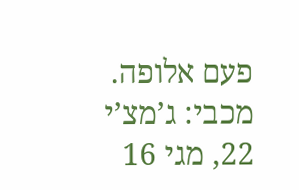פעם אלופה. מכבי: ג’מצ’י 22, מגי 16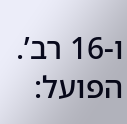ו-16 רב’. הפועל: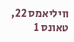וויליאמס 22, טאונס 1